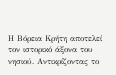Η Βόρεια Κρήτη αποτελεί τον ιστορικό άξονα του νησιού. Αντικρίζοντας το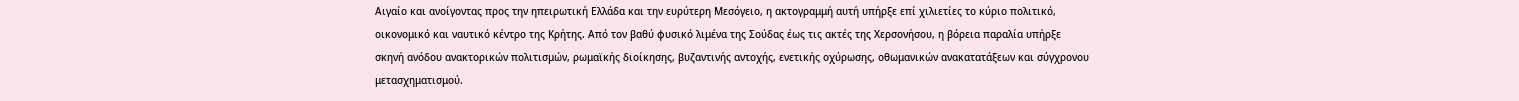Αιγαίο και ανοίγοντας προς την ηπειρωτική Ελλάδα και την ευρύτερη Μεσόγειο, η ακτογραμμή αυτή υπήρξε επί χιλιετίες το κύριο πολιτικό, οικονομικό και ναυτικό κέντρο της Κρήτης. Από τον βαθύ φυσικό λιμένα της Σούδας έως τις ακτές της Χερσονήσου, η βόρεια παραλία υπήρξε σκηνή ανόδου ανακτορικών πολιτισμών, ρωμαϊκής διοίκησης, βυζαντινής αντοχής, ενετικής οχύρωσης, οθωμανικών ανακατατάξεων και σύγχρονου μετασχηματισμού.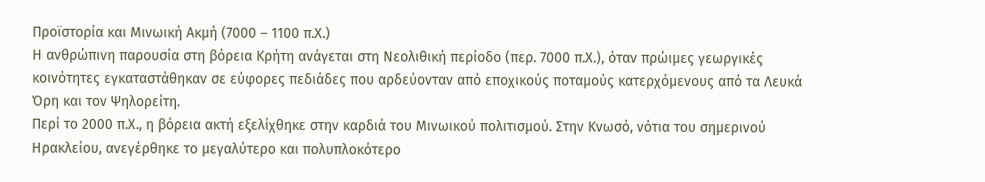Προϊστορία και Μινωική Ακμή (7000 – 1100 π.Χ.)
Η ανθρώπινη παρουσία στη βόρεια Κρήτη ανάγεται στη Νεολιθική περίοδο (περ. 7000 π.Χ.), όταν πρώιμες γεωργικές κοινότητες εγκαταστάθηκαν σε εύφορες πεδιάδες που αρδεύονταν από εποχικούς ποταμούς κατερχόμενους από τα Λευκά Όρη και τον Ψηλορείτη.
Περί το 2000 π.Χ., η βόρεια ακτή εξελίχθηκε στην καρδιά του Μινωικού πολιτισμού. Στην Κνωσό, νότια του σημερινού Ηρακλείου, ανεγέρθηκε το μεγαλύτερο και πολυπλοκότερο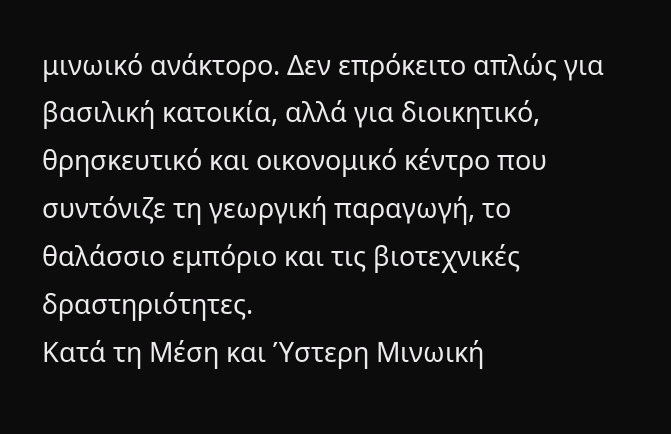μινωικό ανάκτορο. Δεν επρόκειτο απλώς για βασιλική κατοικία, αλλά για διοικητικό, θρησκευτικό και οικονομικό κέντρο που συντόνιζε τη γεωργική παραγωγή, το θαλάσσιο εμπόριο και τις βιοτεχνικές δραστηριότητες.
Κατά τη Μέση και Ύστερη Μινωική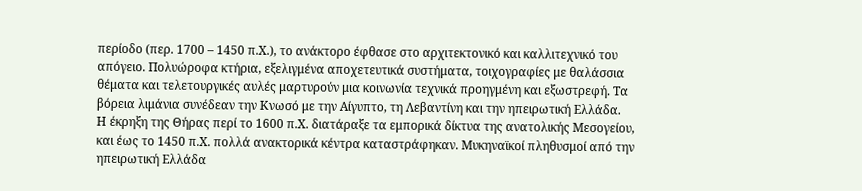περίοδο (περ. 1700 – 1450 π.Χ.), το ανάκτορο έφθασε στο αρχιτεκτονικό και καλλιτεχνικό του απόγειο. Πολυώροφα κτήρια, εξελιγμένα αποχετευτικά συστήματα, τοιχογραφίες με θαλάσσια θέματα και τελετουργικές αυλές μαρτυρούν μια κοινωνία τεχνικά προηγμένη και εξωστρεφή. Τα βόρεια λιμάνια συνέδεαν την Κνωσό με την Αίγυπτο, τη Λεβαντίνη και την ηπειρωτική Ελλάδα.
Η έκρηξη της Θήρας περί το 1600 π.Χ. διατάραξε τα εμπορικά δίκτυα της ανατολικής Μεσογείου, και έως το 1450 π.Χ. πολλά ανακτορικά κέντρα καταστράφηκαν. Μυκηναϊκοί πληθυσμοί από την ηπειρωτική Ελλάδα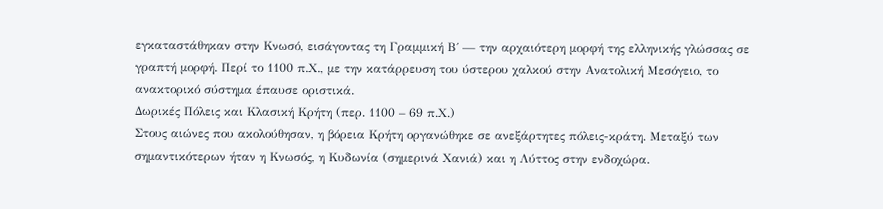εγκαταστάθηκαν στην Κνωσό, εισάγοντας τη Γραμμική Β΄ — την αρχαιότερη μορφή της ελληνικής γλώσσας σε γραπτή μορφή. Περί το 1100 π.Χ., με την κατάρρευση του ύστερου χαλκού στην Ανατολική Μεσόγειο, το ανακτορικό σύστημα έπαυσε οριστικά.
Δωρικές Πόλεις και Κλασική Κρήτη (περ. 1100 – 69 π.Χ.)
Στους αιώνες που ακολούθησαν, η βόρεια Κρήτη οργανώθηκε σε ανεξάρτητες πόλεις-κράτη. Μεταξύ των σημαντικότερων ήταν η Κνωσός, η Κυδωνία (σημερινά Χανιά) και η Λύττος στην ενδοχώρα.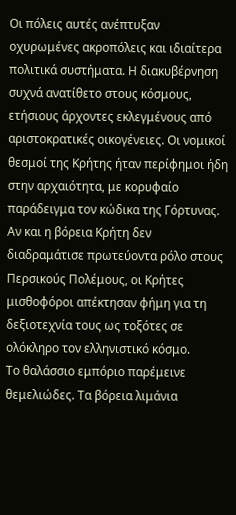Οι πόλεις αυτές ανέπτυξαν οχυρωμένες ακροπόλεις και ιδιαίτερα πολιτικά συστήματα. Η διακυβέρνηση συχνά ανατίθετο στους κόσμους, ετήσιους άρχοντες εκλεγμένους από αριστοκρατικές οικογένειες. Οι νομικοί θεσμοί της Κρήτης ήταν περίφημοι ήδη στην αρχαιότητα, με κορυφαίο παράδειγμα τον κώδικα της Γόρτυνας.
Αν και η βόρεια Κρήτη δεν διαδραμάτισε πρωτεύοντα ρόλο στους Περσικούς Πολέμους, οι Κρήτες μισθοφόροι απέκτησαν φήμη για τη δεξιοτεχνία τους ως τοξότες σε ολόκληρο τον ελληνιστικό κόσμο.
Το θαλάσσιο εμπόριο παρέμεινε θεμελιώδες. Τα βόρεια λιμάνια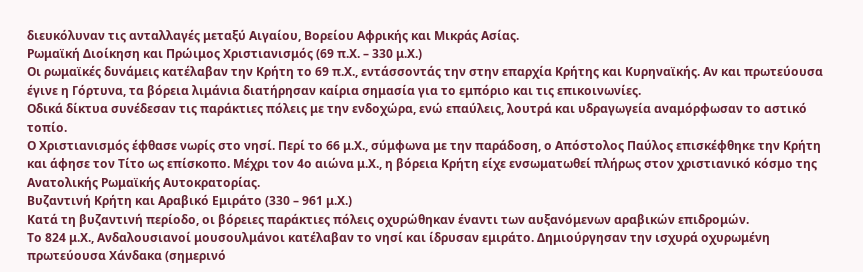διευκόλυναν τις ανταλλαγές μεταξύ Αιγαίου, Βορείου Αφρικής και Μικράς Ασίας.
Ρωμαϊκή Διοίκηση και Πρώιμος Χριστιανισμός (69 π.Χ. – 330 μ.Χ.)
Οι ρωμαϊκές δυνάμεις κατέλαβαν την Κρήτη το 69 π.Χ., εντάσσοντάς την στην επαρχία Κρήτης και Κυρηναϊκής. Αν και πρωτεύουσα έγινε η Γόρτυνα, τα βόρεια λιμάνια διατήρησαν καίρια σημασία για το εμπόριο και τις επικοινωνίες.
Οδικά δίκτυα συνέδεσαν τις παράκτιες πόλεις με την ενδοχώρα, ενώ επαύλεις, λουτρά και υδραγωγεία αναμόρφωσαν το αστικό τοπίο.
Ο Χριστιανισμός έφθασε νωρίς στο νησί. Περί το 66 μ.Χ., σύμφωνα με την παράδοση, ο Απόστολος Παύλος επισκέφθηκε την Κρήτη και άφησε τον Τίτο ως επίσκοπο. Μέχρι τον 4ο αιώνα μ.Χ., η βόρεια Κρήτη είχε ενσωματωθεί πλήρως στον χριστιανικό κόσμο της Ανατολικής Ρωμαϊκής Αυτοκρατορίας.
Βυζαντινή Κρήτη και Αραβικό Εμιράτο (330 – 961 μ.Χ.)
Κατά τη βυζαντινή περίοδο, οι βόρειες παράκτιες πόλεις οχυρώθηκαν έναντι των αυξανόμενων αραβικών επιδρομών.
Το 824 μ.Χ., Ανδαλουσιανοί μουσουλμάνοι κατέλαβαν το νησί και ίδρυσαν εμιράτο. Δημιούργησαν την ισχυρά οχυρωμένη πρωτεύουσα Χάνδακα (σημερινό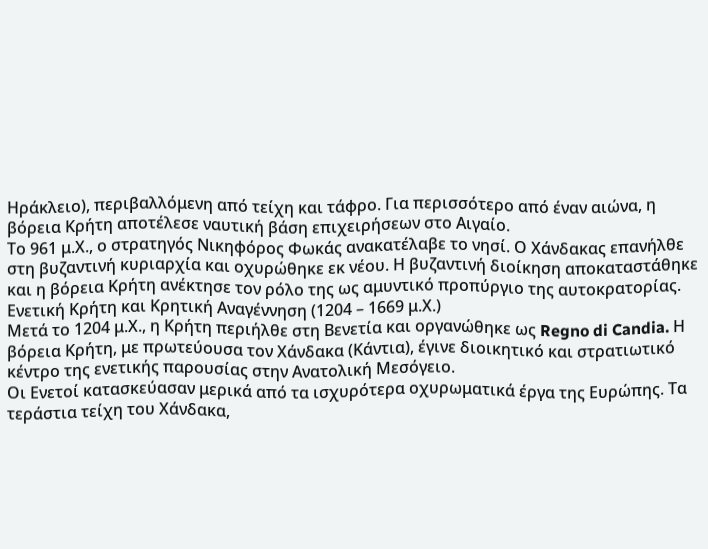Ηράκλειο), περιβαλλόμενη από τείχη και τάφρο. Για περισσότερο από έναν αιώνα, η βόρεια Κρήτη αποτέλεσε ναυτική βάση επιχειρήσεων στο Αιγαίο.
Το 961 μ.Χ., ο στρατηγός Νικηφόρος Φωκάς ανακατέλαβε το νησί. Ο Χάνδακας επανήλθε στη βυζαντινή κυριαρχία και οχυρώθηκε εκ νέου. Η βυζαντινή διοίκηση αποκαταστάθηκε και η βόρεια Κρήτη ανέκτησε τον ρόλο της ως αμυντικό προπύργιο της αυτοκρατορίας.
Ενετική Κρήτη και Κρητική Αναγέννηση (1204 – 1669 μ.Χ.)
Μετά το 1204 μ.Χ., η Κρήτη περιήλθε στη Βενετία και οργανώθηκε ως Regno di Candia. Η βόρεια Κρήτη, με πρωτεύουσα τον Χάνδακα (Κάντια), έγινε διοικητικό και στρατιωτικό κέντρο της ενετικής παρουσίας στην Ανατολική Μεσόγειο.
Οι Ενετοί κατασκεύασαν μερικά από τα ισχυρότερα οχυρωματικά έργα της Ευρώπης. Τα τεράστια τείχη του Χάνδακα,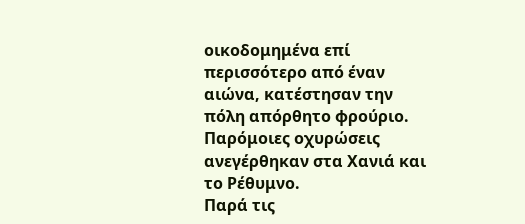οικοδομημένα επί περισσότερο από έναν αιώνα, κατέστησαν την πόλη απόρθητο φρούριο. Παρόμοιες οχυρώσεις ανεγέρθηκαν στα Χανιά και το Ρέθυμνο.
Παρά τις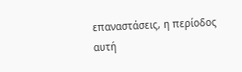επαναστάσεις, η περίοδος αυτή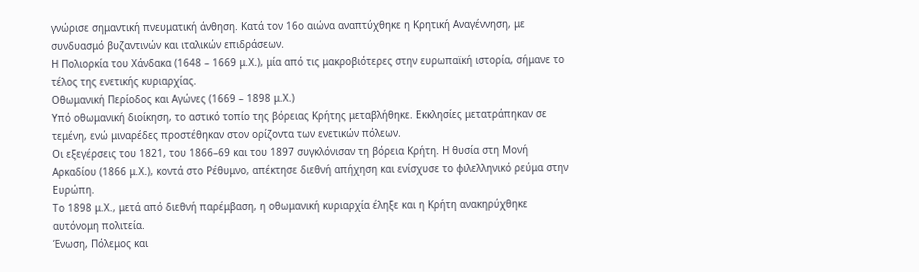γνώρισε σημαντική πνευματική άνθηση. Κατά τον 16ο αιώνα αναπτύχθηκε η Κρητική Αναγέννηση, με συνδυασμό βυζαντινών και ιταλικών επιδράσεων.
Η Πολιορκία του Χάνδακα (1648 – 1669 μ.Χ.), μία από τις μακροβιότερες στην ευρωπαϊκή ιστορία, σήμανε το τέλος της ενετικής κυριαρχίας.
Οθωμανική Περίοδος και Αγώνες (1669 – 1898 μ.Χ.)
Υπό οθωμανική διοίκηση, το αστικό τοπίο της βόρειας Κρήτης μεταβλήθηκε. Εκκλησίες μετατράπηκαν σε τεμένη, ενώ μιναρέδες προστέθηκαν στον ορίζοντα των ενετικών πόλεων.
Οι εξεγέρσεις του 1821, του 1866–69 και του 1897 συγκλόνισαν τη βόρεια Κρήτη. Η θυσία στη Μονή Αρκαδίου (1866 μ.Χ.), κοντά στο Ρέθυμνο, απέκτησε διεθνή απήχηση και ενίσχυσε το φιλελληνικό ρεύμα στην Ευρώπη.
Το 1898 μ.Χ., μετά από διεθνή παρέμβαση, η οθωμανική κυριαρχία έληξε και η Κρήτη ανακηρύχθηκε αυτόνομη πολιτεία.
Ένωση, Πόλεμος και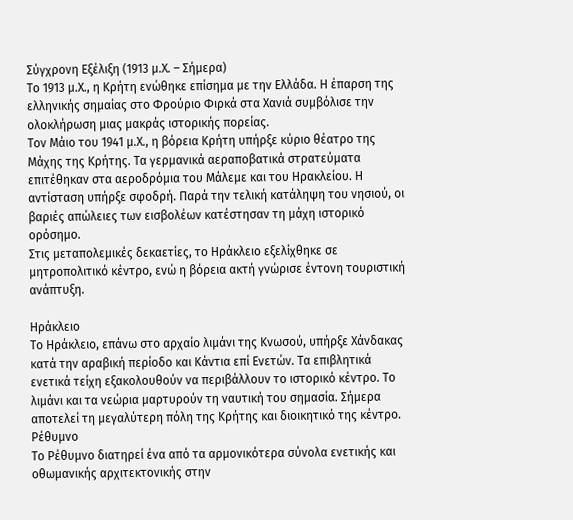Σύγχρονη Εξέλιξη (1913 μ.Χ. – Σήμερα)
Το 1913 μ.Χ., η Κρήτη ενώθηκε επίσημα με την Ελλάδα. Η έπαρση της ελληνικής σημαίας στο Φρούριο Φιρκά στα Χανιά συμβόλισε την ολοκλήρωση μιας μακράς ιστορικής πορείας.
Τον Μάιο του 1941 μ.Χ., η βόρεια Κρήτη υπήρξε κύριο θέατρο της Μάχης της Κρήτης. Τα γερμανικά αεραποβατικά στρατεύματα επιτέθηκαν στα αεροδρόμια του Μάλεμε και του Ηρακλείου. Η αντίσταση υπήρξε σφοδρή. Παρά την τελική κατάληψη του νησιού, οι βαριές απώλειες των εισβολέων κατέστησαν τη μάχη ιστορικό ορόσημο.
Στις μεταπολεμικές δεκαετίες, το Ηράκλειο εξελίχθηκε σε μητροπολιτικό κέντρο, ενώ η βόρεια ακτή γνώρισε έντονη τουριστική ανάπτυξη.

Ηράκλειο
Το Ηράκλειο, επάνω στο αρχαίο λιμάνι της Κνωσού, υπήρξε Χάνδακας κατά την αραβική περίοδο και Κάντια επί Ενετών. Τα επιβλητικά ενετικά τείχη εξακολουθούν να περιβάλλουν το ιστορικό κέντρο. Το λιμάνι και τα νεώρια μαρτυρούν τη ναυτική του σημασία. Σήμερα αποτελεί τη μεγαλύτερη πόλη της Κρήτης και διοικητικό της κέντρο.
Ρέθυμνο
Το Ρέθυμνο διατηρεί ένα από τα αρμονικότερα σύνολα ενετικής και οθωμανικής αρχιτεκτονικής στην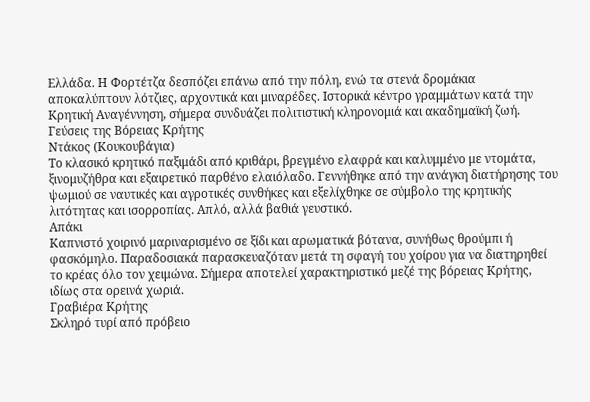Ελλάδα. Η Φορτέτζα δεσπόζει επάνω από την πόλη, ενώ τα στενά δρομάκια αποκαλύπτουν λότζιες, αρχοντικά και μιναρέδες. Ιστορικά κέντρο γραμμάτων κατά την Κρητική Αναγέννηση, σήμερα συνδυάζει πολιτιστική κληρονομιά και ακαδημαϊκή ζωή.
Γεύσεις της Βόρειας Κρήτης
Ντάκος (Κουκουβάγια)
Το κλασικό κρητικό παξιμάδι από κριθάρι, βρεγμένο ελαφρά και καλυμμένο με ντομάτα, ξινομυζήθρα και εξαιρετικό παρθένο ελαιόλαδο. Γεννήθηκε από την ανάγκη διατήρησης του ψωμιού σε ναυτικές και αγροτικές συνθήκες και εξελίχθηκε σε σύμβολο της κρητικής λιτότητας και ισορροπίας. Απλό, αλλά βαθιά γευστικό.
Απάκι
Καπνιστό χοιρινό μαριναρισμένο σε ξίδι και αρωματικά βότανα, συνήθως θρούμπι ή φασκόμηλο. Παραδοσιακά παρασκευαζόταν μετά τη σφαγή του χοίρου για να διατηρηθεί το κρέας όλο τον χειμώνα. Σήμερα αποτελεί χαρακτηριστικό μεζέ της βόρειας Κρήτης, ιδίως στα ορεινά χωριά.
Γραβιέρα Κρήτης
Σκληρό τυρί από πρόβειο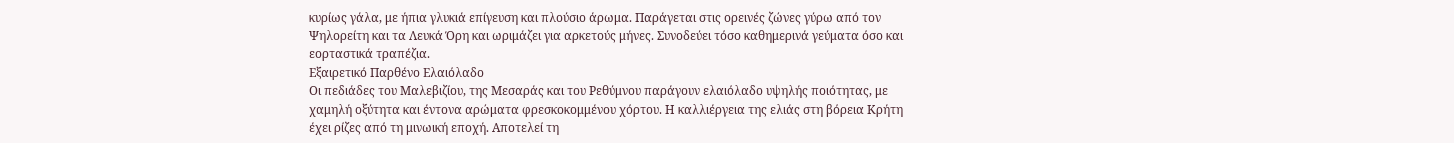κυρίως γάλα, με ήπια γλυκιά επίγευση και πλούσιο άρωμα. Παράγεται στις ορεινές ζώνες γύρω από τον Ψηλορείτη και τα Λευκά Όρη και ωριμάζει για αρκετούς μήνες. Συνοδεύει τόσο καθημερινά γεύματα όσο και εορταστικά τραπέζια.
Εξαιρετικό Παρθένο Ελαιόλαδο
Οι πεδιάδες του Μαλεβιζίου, της Μεσαράς και του Ρεθύμνου παράγουν ελαιόλαδο υψηλής ποιότητας, με χαμηλή οξύτητα και έντονα αρώματα φρεσκοκομμένου χόρτου. Η καλλιέργεια της ελιάς στη βόρεια Κρήτη έχει ρίζες από τη μινωική εποχή. Αποτελεί τη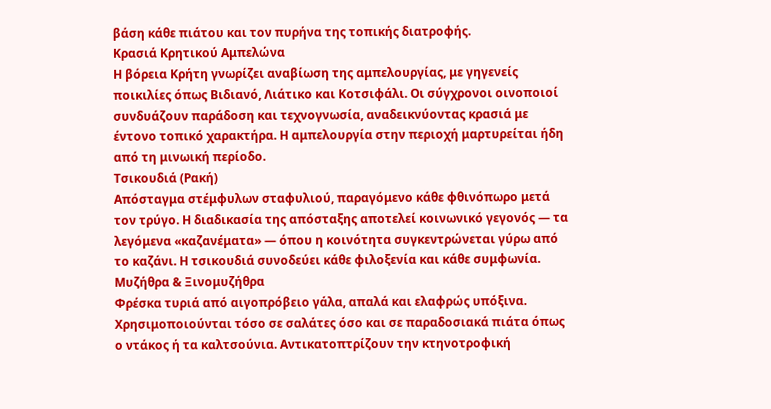βάση κάθε πιάτου και τον πυρήνα της τοπικής διατροφής.
Κρασιά Κρητικού Αμπελώνα
Η βόρεια Κρήτη γνωρίζει αναβίωση της αμπελουργίας, με γηγενείς ποικιλίες όπως Βιδιανό, Λιάτικο και Κοτσιφάλι. Οι σύγχρονοι οινοποιοί συνδυάζουν παράδοση και τεχνογνωσία, αναδεικνύοντας κρασιά με έντονο τοπικό χαρακτήρα. Η αμπελουργία στην περιοχή μαρτυρείται ήδη από τη μινωική περίοδο.
Τσικουδιά (Ρακή)
Απόσταγμα στέμφυλων σταφυλιού, παραγόμενο κάθε φθινόπωρο μετά τον τρύγο. Η διαδικασία της απόσταξης αποτελεί κοινωνικό γεγονός — τα λεγόμενα «καζανέματα» — όπου η κοινότητα συγκεντρώνεται γύρω από το καζάνι. Η τσικουδιά συνοδεύει κάθε φιλοξενία και κάθε συμφωνία.
Μυζήθρα & Ξινομυζήθρα
Φρέσκα τυριά από αιγοπρόβειο γάλα, απαλά και ελαφρώς υπόξινα. Χρησιμοποιούνται τόσο σε σαλάτες όσο και σε παραδοσιακά πιάτα όπως ο ντάκος ή τα καλτσούνια. Αντικατοπτρίζουν την κτηνοτροφική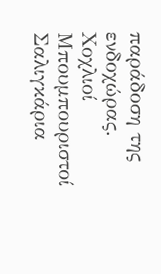παράδοση της ενδοχώρας.
Χοχλιοί Μπουμπουριστοί
Σαλιγκάρια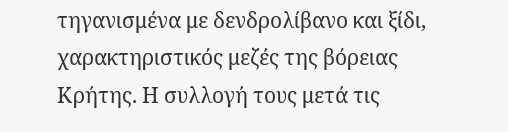τηγανισμένα με δενδρολίβανο και ξίδι, χαρακτηριστικός μεζές της βόρειας Κρήτης. Η συλλογή τους μετά τις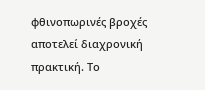φθινοπωρινές βροχές αποτελεί διαχρονική πρακτική. Το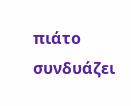πιάτο συνδυάζει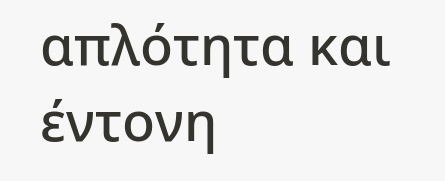απλότητα και έντονη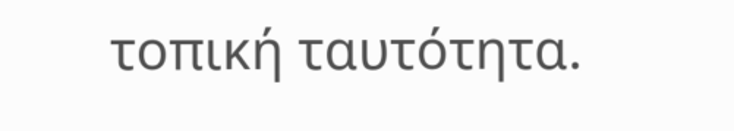τοπική ταυτότητα.